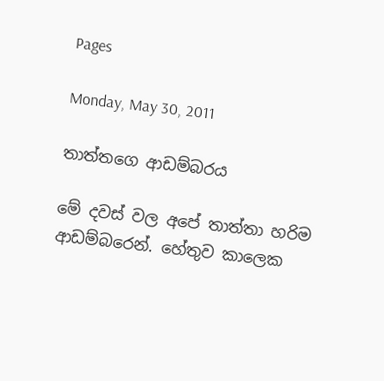Pages

Monday, May 30, 2011

තාත්තගෙ ආඩම්බරය

මේ දවස් වල අපේ තාත්තා හරිම ආඩම්බරෙන්. හේතුව කාලෙක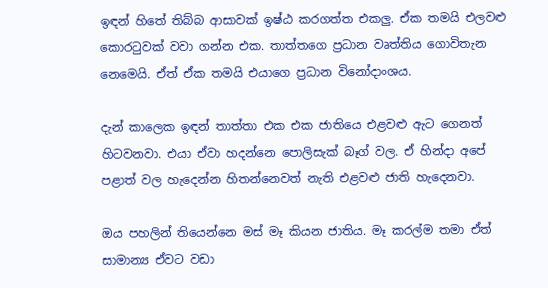ඉඳන් හිතේ තිබ්බ ආසාවක් ඉෂ්ඨ කරගත්ත එකලු. ඒක තමයි එලවළු කොරටුවක් වවා ගන්න එක. තාත්තගෙ ප්‍රධාන වෘත්තිය ගොවිතැන නෙමෙයි. ඒත් ඒක තමයි එයාගෙ ප්‍රධාන විනෝදාංශය.

දැන් කාලෙක ඉඳන් තාත්තා එක එක ජාතියෙ එළවළු ඇට ගෙනත් හිටවනවා. එයා ඒවා හදන්නෙ පොලිසැක් බෑග් වල. ඒ හින්දා අපේ පළාත් වල හැදෙන්න හිතන්නෙවත් නැති එළවළු ජාති හැදෙනවා.

ඔය පහලින් තියෙන්නෙ මස් මෑ කියන ජාතිය. මෑ කරල්ම තමා ඒත් සාමාන්‍ය ඒවට වඩා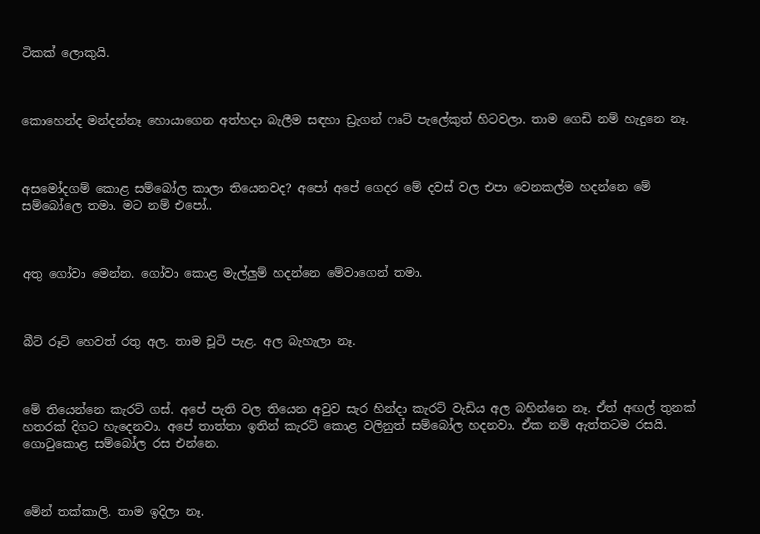ටිකක් ලොකුයි.



කොහෙන්ද මන්දන්නෑ හොයාගෙන අත්හදා බැලීම සඳහා ඩ්‍රැගන් ෆෘට් පැලේකුත් හිටවලා. තාම ගෙඩි නම් හැදුනෙ නෑ.



අසමෝදගම් කොළ සම්බෝල කාලා තියෙනවද? අපෝ අපේ ගෙදර මේ දවස් වල එපා වෙනකල්ම හදන්නෙ මේ සම්බෝලෙ තමා. මට නම් එපෝ..



අතු ගෝවා මෙන්න. ගෝවා කොළ මැල්ලුම් හදන්නෙ මේවාගෙන් තමා.



බීට් රූට් හෙවත් රතු අල. තාම චූටි පැළ. අල බැහැලා නෑ.



මේ තියෙන්නෙ කැරට් ගස්. අපේ පැති වල තියෙන අවුව සැර හින්දා කැරට් වැඩිය අල බහින්නෙ නෑ. ඒත් අඟල් තුනක් හතරක් දිගට හැදෙනවා. අපේ තාත්තා ඉතින් කැරට් කොළ වලිනුත් සම්බෝල හදනවා. ඒක නම් ඇත්තටම රසයි. ගොටුකොළ සම්බෝල රස එන්නෙ.



මේන් තක්කාලි. තාම ඉදිලා නෑ.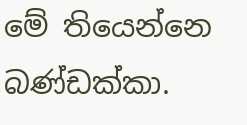මේ තියෙන්නෙ බණ්ඩක්කා.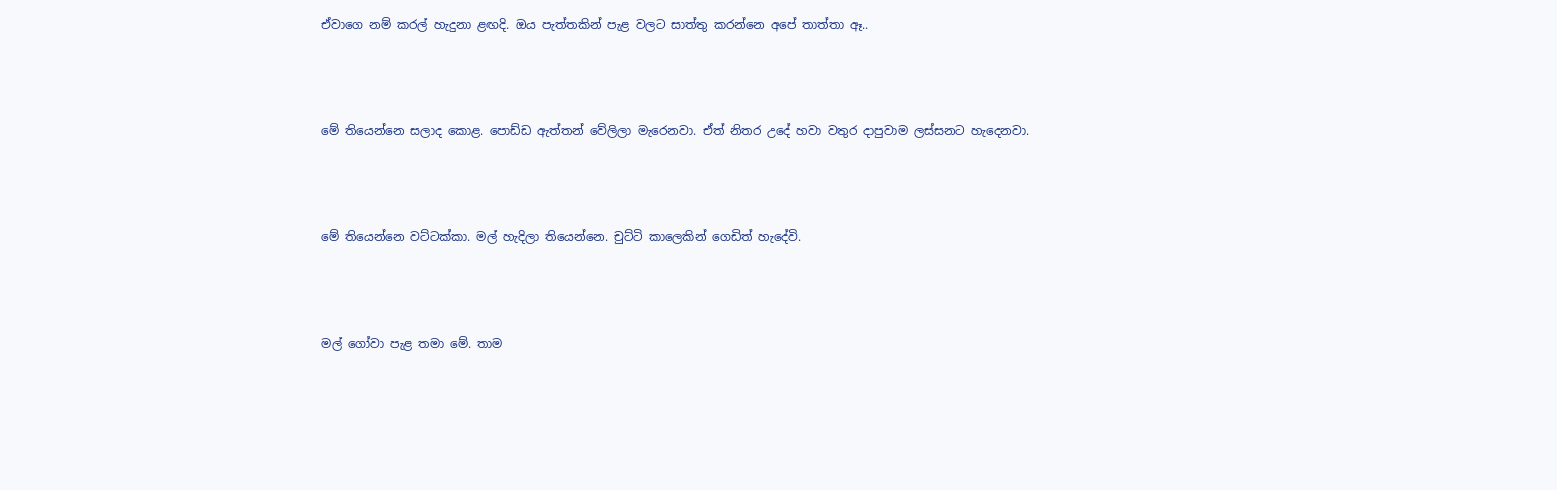ඒවාගෙ නම් කරල් හැදුනා ළඟදි. ඔය පැත්තකින් පැළ වලට සාත්තු කරන්නෙ අපේ තාත්තා ඈ..



මේ තියෙන්නෙ සලාද කොළ. පොඩ්ඩ ඇත්තන් වේලිලා මැරෙනවා. ඒත් නිතර උදේ හවා වතුර දාපුවාම ලස්සනට හැදෙනවා.



මේ තියෙන්නෙ වට්ටක්කා. මල් හැදිලා තියෙන්නෙ. චුට්ටි කාලෙකින් ගෙඩිත් හැදේවි.



මල් ගෝවා පැළ තමා මේ. තාම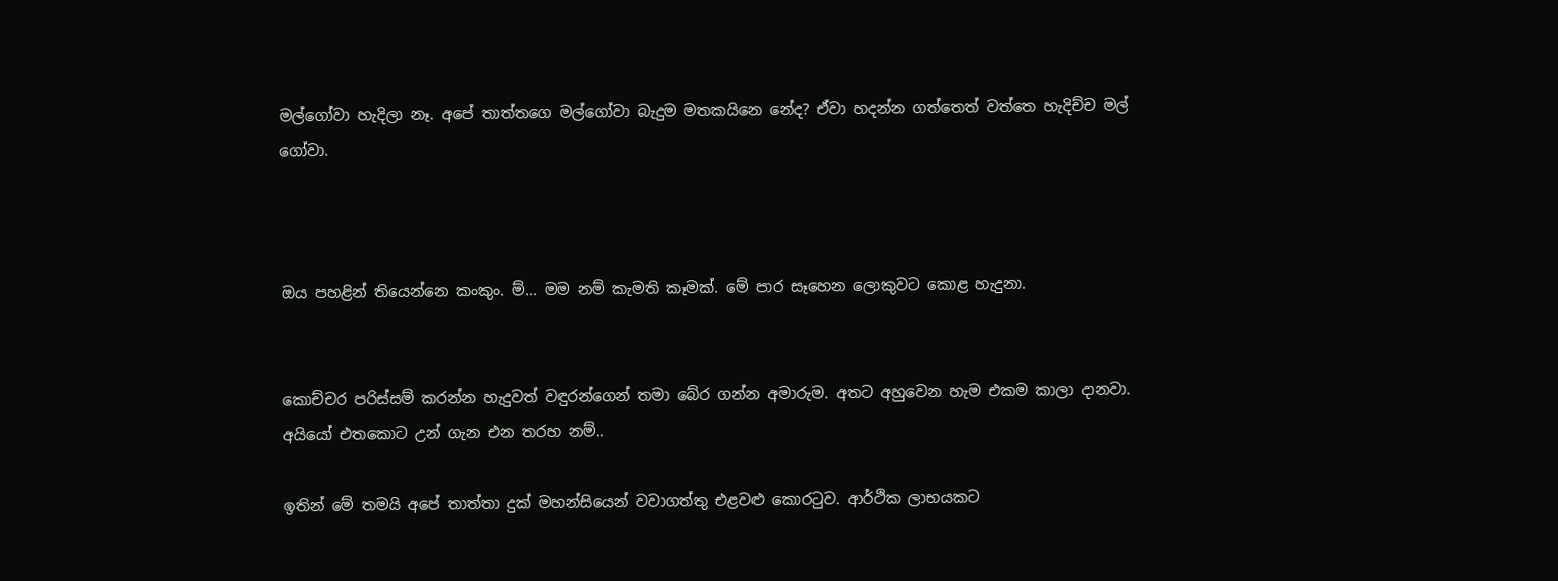මල්ගෝවා හැදිලා නෑ. අපේ තාත්තගෙ මල්ගෝවා බැදුම මතකයිනෙ නේද? ඒවා හදන්න ගත්තෙත් වත්තෙ හැදිච්ච මල් ගෝවා.



ඔය පහළින් තියෙන්නෙ කංකුං. ම්... මම නම් කැමති කෑමක්. මේ පාර සෑහෙන ලොකුවට කොළ හැදුනා.


කොච්චර පරිස්සම් කරන්න හැදුවත් වඳුරන්ගෙන් තමා බේර ගන්න අමාරුම. අතට අහුවෙන හැම එකම කාලා දානවා. අයියෝ එතකොට උන් ගැන එන තරහ නම්..

ඉතින් මේ තමයි අපේ තාත්තා දුක් මහන්සියෙන් වවාගත්තු එළවළු කොරටුව. ආර්ථික ලාභයකට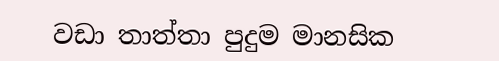වඩා තාත්තා පුදුම මානසික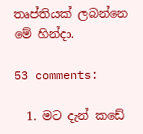තෘප්තියක් ලබන්නෙ මේ හින්දා.

53 comments:

  1. මට දැන් කඩේ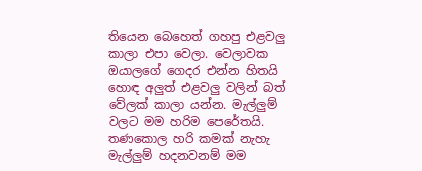තියෙන බෙහෙත් ගහපු එළවලු කාලා එපා වෙලා. වෙලාවක ඔයාලගේ ගෙදර එන්න හිතයි හොඳ අලුත් එළවලු වලින් බත් වේලක් කාලා යන්න. මැල්ලුම් වලට මම හරිම පෙරේතයි. තණකොල හරි කමක් නැහැ මැල්ලුම් හදනවනම් මම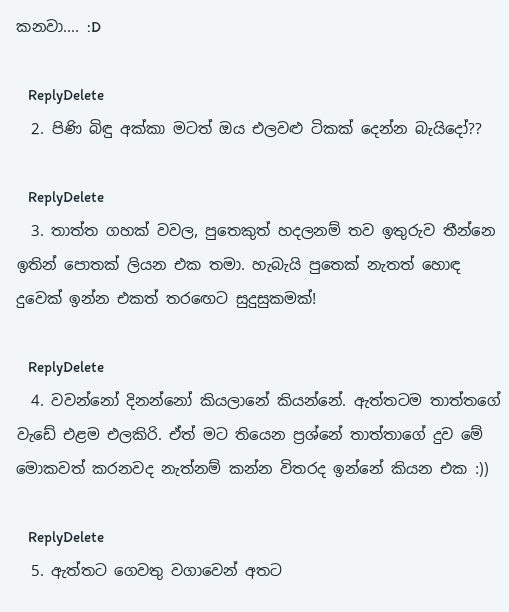කනවා.... :D

    ReplyDelete
  2. පිණි බිඳු අක්කා මටත් ඔය එලවළු ටිකක් දෙන්න බැයිදෝ??

    ReplyDelete
  3. තාත්ත ගහක් වවල, පුතෙකුත් හදලනම් තව ඉතුරුව තීන්නෙ ඉතින් පොතක් ලියන එක තමා. හැබැයි පුතෙක් නැතත් හොඳ දුවෙක් ඉන්න එකත් තරඟෙට සුදුසුකමක්!

    ReplyDelete
  4. වවන්නෝ දිනන්නෝ කියලානේ කියන්නේ. ඇත්තටම තාත්තගේ වැඩේ එළම එලකිරි. ඒත් මට තියෙන ප්‍රශ්නේ තාත්තාගේ දුව මේ මොකවත් කරනවද නැත්නම් කන්න විතරද ඉන්නේ කියන එක :))

    ReplyDelete
  5. ඇත්තට ගෙවතු වගාවෙන් අතට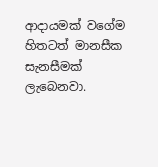ආදායමක් වගේම හිතටත් මානසීක සැනසීමක් ලැබෙනවා.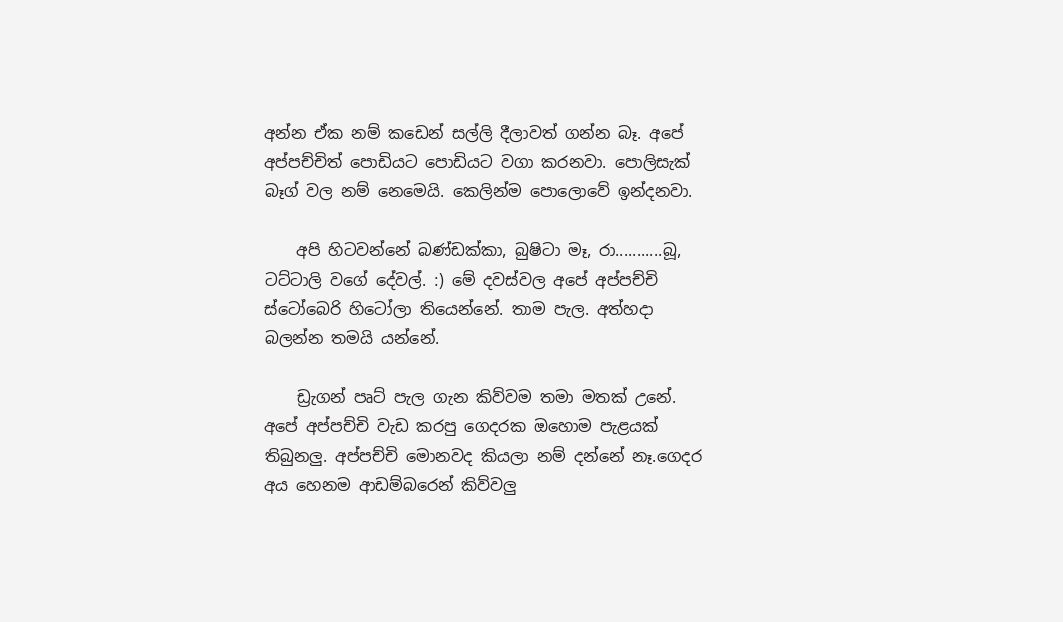අන්න ඒක නම් කඩෙන් සල්ලි දීලාවත් ගන්න බෑ. අපේ අප්පච්චිත් පොඩියට පොඩියට වගා කරනවා. පොලිසැක් බෑග් වල නම් නෙමෙයි. කෙලින්ම පොලොවේ ඉන්දනවා.

    අපි හිටවන්නේ බණ්ඩක්කා, බුෂිටා මෑ, රා...........බූ, ටට්ටාලි වගේ දේවල්. :) මේ දවස්වල අපේ අප්පච්චි ස්ටෝබෙරි හිටෝලා තියෙන්නේ. තාම පැල. අත්හදා බලන්න තමයි යන්නේ.

    ඩ්‍රැගන් පෘට් පැල ගැන කිව්වම තමා මතක් උනේ. අපේ අප්පච්චි වැඩ කරපු ගෙදරක ඔහොම පැළයක් තිබුනලු. අප්පච්චි මොනවද කියලා නම් දන්නේ නෑ.ගෙදර අය හෙනම ආඩම්බරෙන් කිව්වලු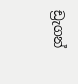ඩ්‍රැගන්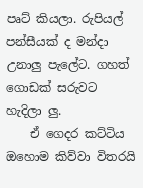පෘට් කියලා. රුපියල් පන්සීයක් ද මන්දා උනාලු පැලේට. ගහත් ගොඩක් සරුවට හැදිලා ලු.
    ඒ ගෙදර කට්ටිය ඔහොම කිව්වා විතරයි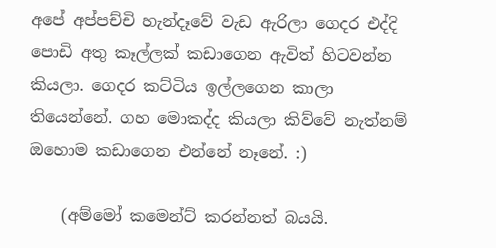අපේ අප්පච්චි හැන්දෑවේ වැඩ ඇරිලා ගෙදර එද්දි පොඩි අතු කෑල්ලක් කඩාගෙන ඇවිත් හිටවන්න කියලා. ගෙදර කට්ටිය ඉල්ලගෙන කාලා තියෙන්නේ. ගහ මොකද්ද කියලා කිව්වේ නැත්නම් ඔහොම කඩාගෙන එන්නේ නෑනේ. :)

    (අම්මෝ කමෙන්ට් කරන්නත් බයයි.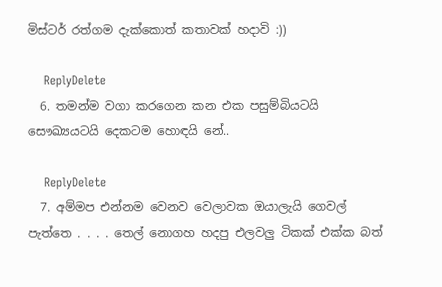මිස්ටර් රත්ගම දැක්කොත් කතාවක් හදාවි :))

    ReplyDelete
  6. තමන්ම වගා කරගෙන කන එක පසුම්බියටයි සෞඛ්‍යයටයි දෙකටම හොඳයි නේ..

    ReplyDelete
  7. අම්මප එන්නම වෙනව වෙලාවක ඔයාලැයි ගෙවල් පැත්තෙ . . . . තෙල් නොගහ හදපු එලවලු ටිකක් එක්ක බත්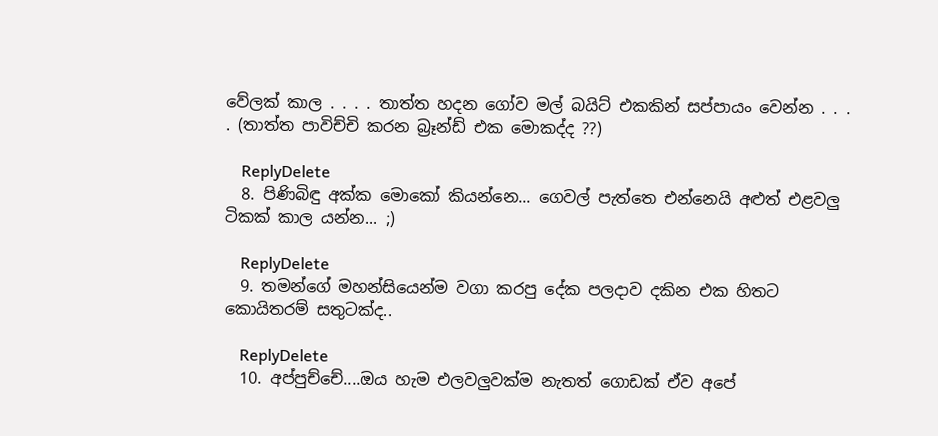වේලක් කාල . . . . තාත්ත හදන ගෝව මල් බයිට් එකකින් සප්පායං වෙන්න . . . . (තාත්ත පාවිච්චි කරන බ්‍රෑන්ඩ් එක මොකද්ද ??)

    ReplyDelete
  8. පිණිබිඳු අක්ක මොකෝ කියන්නෙ... ගෙවල් පැත්තෙ එන්නෙයි අළුත් එළවලු ටිකක් කාල යන්න... ;)

    ReplyDelete
  9. තමන්ගේ මහන්සියෙන්ම වගා කරපු දේක පලදාව දකින එක හිතට කොයිතරම් සතුටක්ද..

    ReplyDelete
  10. අප්පුච්චේ....ඔය හැම එලවලුවක්ම නැතත් ගොඩක් ඒව අපේ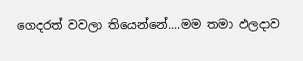ගෙදරත් වවලා තියෙන්නේ....මම තමා ඵලදාව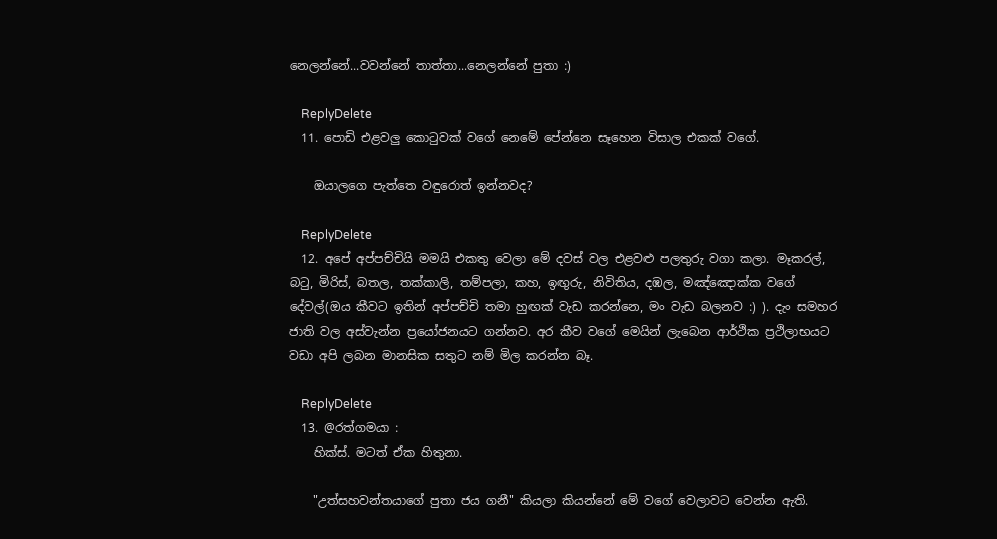නෙලන්නේ...වවන්නේ තාත්තා...නෙලන්නේ පුතා :)

    ReplyDelete
  11. පොඩි එළවලු කොටුවක් වගේ නෙමේ පේන්නෙ සෑහෙන විසාල එකක් වගේ.

    ඔයාලගෙ පැත්තෙ වඳුරොත් ඉන්නවද?

    ReplyDelete
  12. අපේ අප්පච්චියි මමයි එකතු වෙලා මේ දවස් වල එළවළු පලතුරු වගා කලා. මෑකරල්, බටු, මිරිස්, බතල, තක්කාලි, තම්පලා, කහ, ඉඟුරු, නිවිතිය, දඹල, මඤ්ඤොක්ක වගේ දේවල්(ඔය කීවට ඉතින් අප්පච්චි තමා හුඟක් වැඩ කරන්නෙ, මං වැඩ බලනව :) ). දැං සමහර ජාති වල අස්වැන්න ප්‍රයෝජනයට ගන්නව. අර කීව වගේ මෙයින් ලැබෙන ආර්ථික ප්‍රථිලාභයට වඩා අපි ලබන මානසික සතුට නම් මිල කරන්න බෑ.

    ReplyDelete
  13. @රත්ගමයා :
    හික්ස්. මටත් ඒක හිතුනා.

    "උත්සහවන්තයාගේ පුතා ජය ගනී" කියලා කියන්නේ මේ වගේ වෙලාවට වෙන්න ඇති.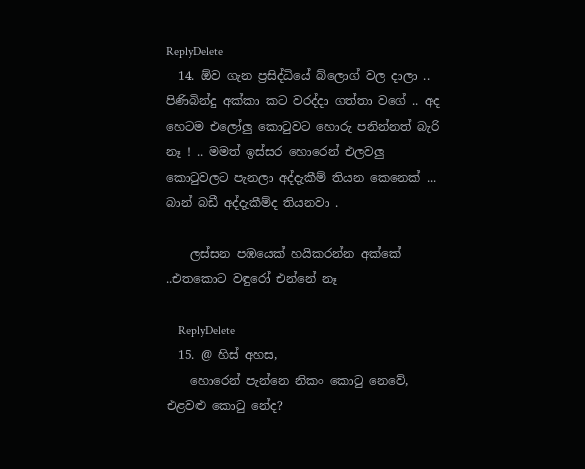ReplyDelete
  14. ඕව ගැන ප්‍රසිද්ධියේ බ්ලොග් වල දාලා .. පිණිබින්දු අක්කා කට වරද්දා ගත්තා වගේ .. අද හෙටම එලෝලු කොටුවට හොරු පනින්නත් බැරි නෑ ! .. මමත් ඉස්සර හොරෙන් එලවලු කොටුවලට පැනලා අද්දැකීම් තියන කෙනෙක් ... බාන් බඩී අද්දැකීම්ද තියනවා .

    ලස්සන පඹයෙක් හයිකරන්න අක්කේ ..එතකොට වඳුරෝ එන්නේ නෑ

    ReplyDelete
  15. @ හිස් අහස,
    හොරෙන් පැන්නෙ නිකං කොටු නෙවේ, එළවළු කොටු නේද?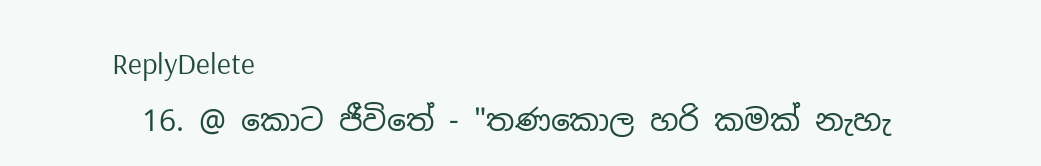ReplyDelete
  16. @ කොට ජීවිතේ - "තණකොල හරි කමක් නැහැ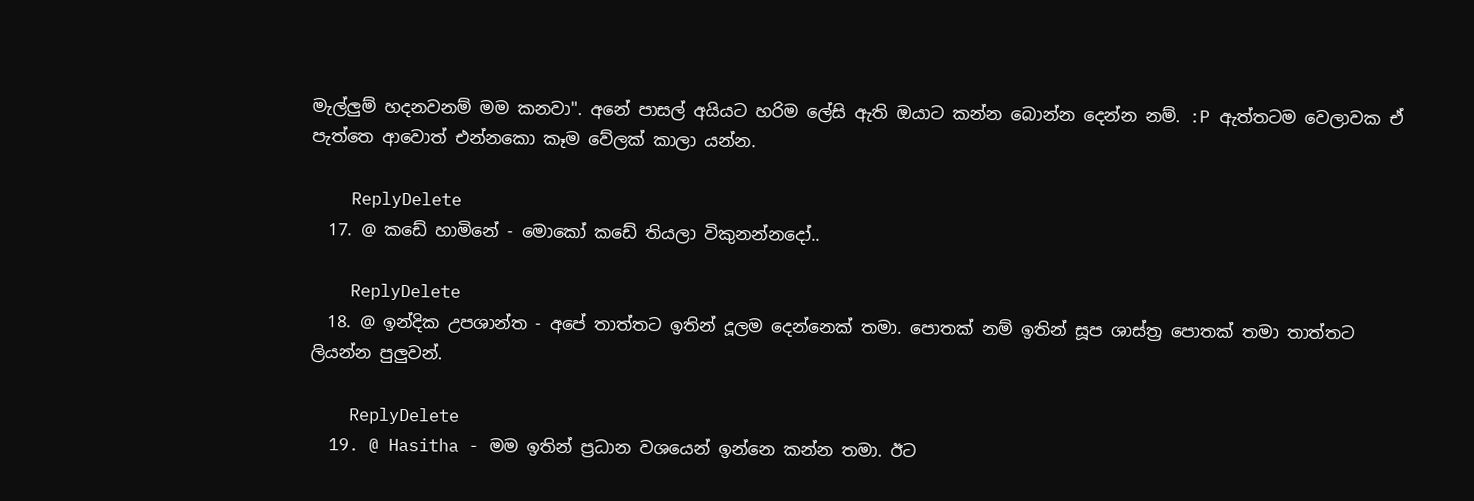මැල්ලුම් හදනවනම් මම කනවා". අනේ පාසල් අයියට හරිම ලේසි ඇති ඔයාට කන්න බොන්න දෙන්න නම්. :P ඇත්තටම වෙලාවක ඒ පැත්තෙ ආවොත් එන්නකො කෑම වේලක් කාලා යන්න.

    ReplyDelete
  17. @ කඩේ හාමිනේ - මොකෝ කඩේ තියලා විකුනන්නදෝ..

    ReplyDelete
  18. @ ඉන්දික උපශාන්ත - අපේ තාත්තට ඉතින් දූලම දෙන්නෙක් තමා. පොතක් නම් ඉතින් සූප ශාස්ත්‍ර පොතක් තමා තාත්තට ලියන්න පුලුවන්.

    ReplyDelete
  19. @ Hasitha - මම ඉතින් ප්‍රධාන වශයෙන් ඉන්නෙ කන්න තමා. ඊට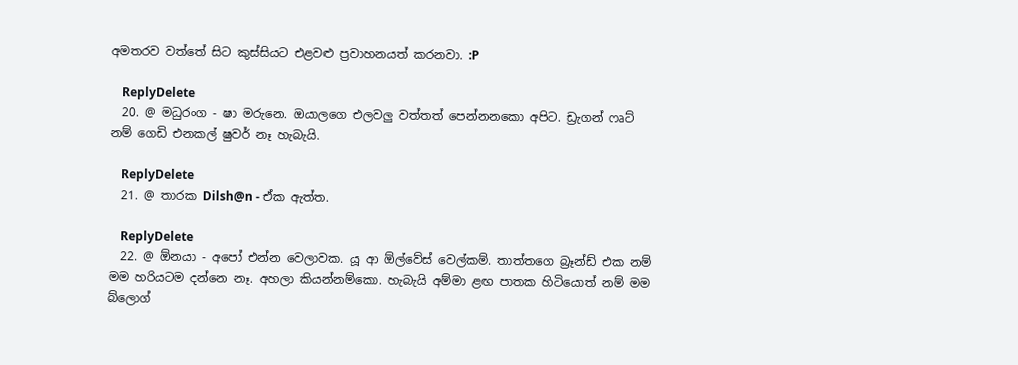අමතරව වත්තේ සිට කුස්සියට එළවළු ප්‍රවාහනයත් කරනවා. :P

    ReplyDelete
  20. @ මධුරංග - ෂා මරුනෙ. ඔයාලගෙ එලවලු වත්තත් පෙන්නනකො අපිට. ඩ්‍රැගන් ෆෘට් නම් ගෙඩි එනකල් ෂුවර් නෑ හැබැයි.

    ReplyDelete
  21. @ තාරක Dilsh@n - ඒක ඇත්ත.

    ReplyDelete
  22. @ ඕනයා - අපෝ එන්න වෙලාවක. යූ ආ ඕල්වේස් වෙල්කම්. තාත්තගෙ බ්‍රෑන්ඩ් එක නම් මම හරියටම දන්නෙ නෑ. අහලා කියන්නම්කො. හැබැයි අම්මා ළඟ පාතක හිටියොත් නම් මම බ්ලොග්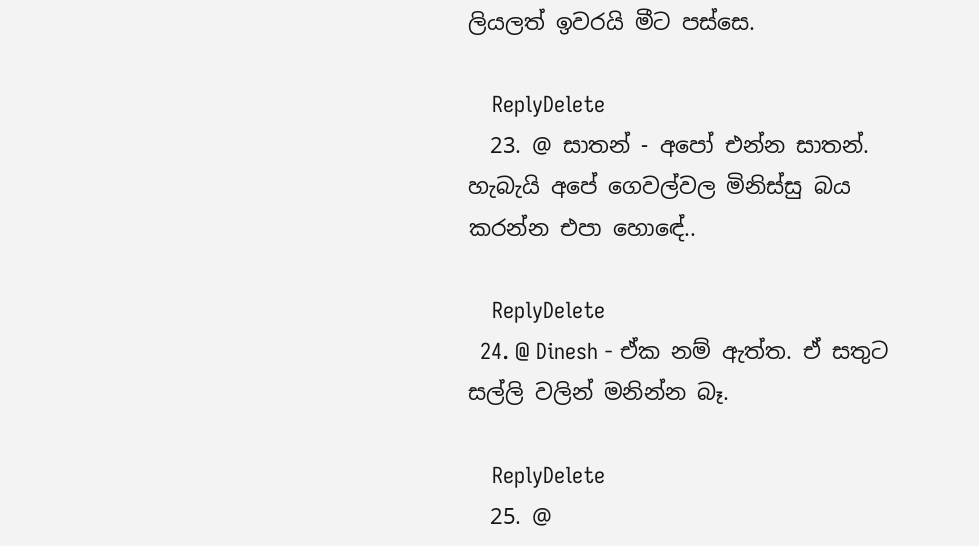ලියලත් ඉවරයි මීට පස්සෙ.

    ReplyDelete
  23. @ සාතන් - අපෝ එන්න සාතන්. හැබැයි අපේ ගෙවල්වල මිනිස්සු බය කරන්න එපා හොඳේ..

    ReplyDelete
  24. @ Dinesh - ඒක නම් ඇත්ත. ඒ සතුට සල්ලි වලින් මනින්න බෑ.

    ReplyDelete
  25. @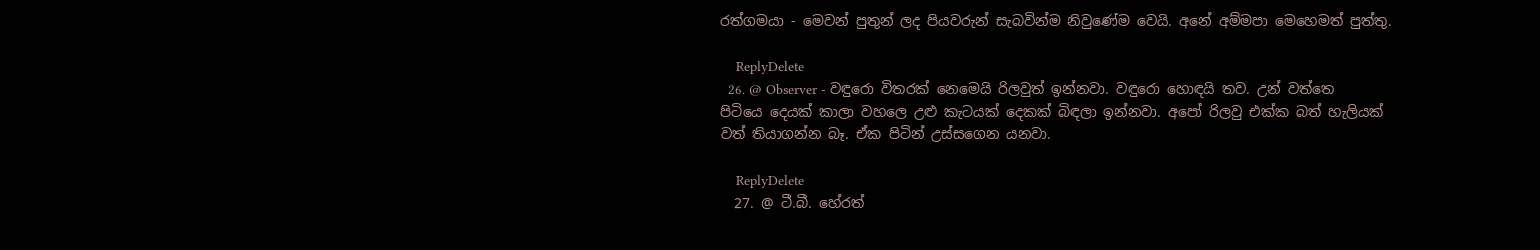රත්ගමයා - මෙවන් පුතුන් ලද පියවරුන් සැබවින්ම නිවුණේම වෙයි. අනේ අම්මපා මෙහෙමත් පුත්තු.

    ReplyDelete
  26. @ Observer - වඳුරො විතරක් නෙමෙයි රිලවුත් ඉන්නවා. වඳුරො හොඳයි තව. උන් වත්තෙ පිටියෙ දෙයක් කාලා වහලෙ උළු කැටයක් දෙකක් බිඳලා ඉන්නවා. අපෝ රිලවු එක්ක බත් හැලියක් වත් තියාගන්න බෑ. ඒක පිටින් උස්සගෙන යනවා.

    ReplyDelete
  27. @ ටී.බී. හේරත්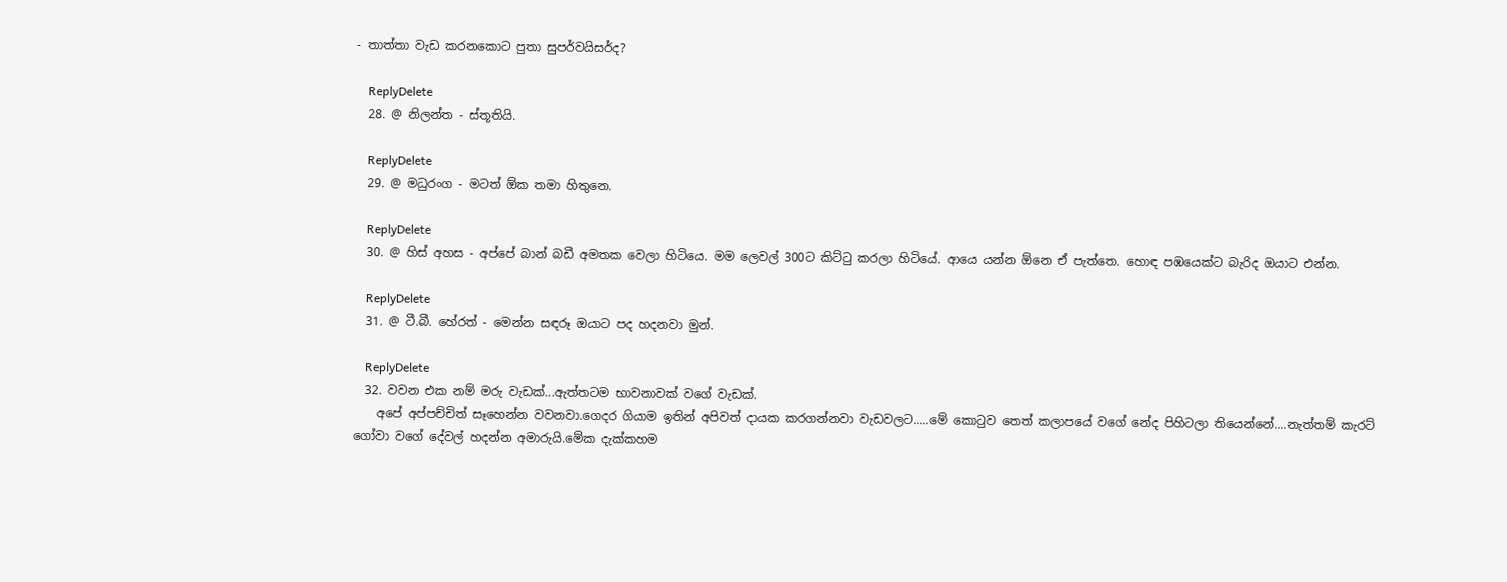- තාත්තා වැඩ කරනකොට පුතා සුපර්වයිසර්ද?

    ReplyDelete
  28. @ නිලන්‍ත - ස්තූතියි.

    ReplyDelete
  29. @ මධුරංග - මටත් ඕක තමා හිතුනෙ.

    ReplyDelete
  30. @ හිස් අහස - අප්පේ බාන් බඩී අමතක වෙලා හිටියෙ. මම ලෙවල් 300ට කිට්ටු කරලා හිටියේ. ආයෙ යන්න ඕනෙ ඒ පැත්තෙ. හොඳ පඹයෙක්ට බැරිද ඔයාට එන්න.

    ReplyDelete
  31. @ ටී.බී. හේරත් - මෙන්න සඳරූ ඔයාට පද හදනවා මුන්.

    ReplyDelete
  32. වවන එක නම් මරු වැඩක්...ඇත්තටම භාවනාවක් වගේ වැඩක්.
    අපේ අප්පච්චිත් සෑහෙන්න වවනවා.ගෙදර ගියාම ඉතින් අපිවත් දායක කරගන්නවා වැඩවලට.....මේ කොටුව තෙත් කලාපයේ වගේ නේද පිහිටලා තියෙන්නේ....නැත්තම් කැරට් ගෝවා වගේ දේවල් හදන්න අමාරුයි.මේක දැක්කහම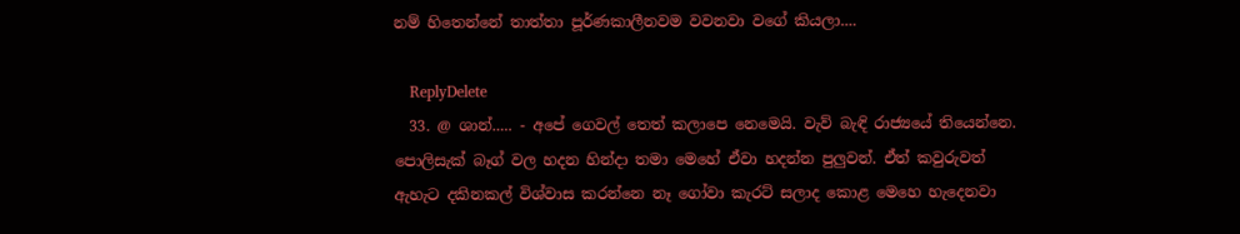නම් හිතෙන්නේ තාත්තා පූර්ණකාලීනවම වවනවා වගේ කියලා....

    ReplyDelete
  33. @ ශාන්..... - අපේ ගෙවල් තෙත් කලාපෙ නෙමෙයි. වැව් බැඳි රාජ්‍යයේ තියෙන්නෙ. පොලිසැක් බෑග් වල හදන හින්දා තමා මෙහේ ඒවා හදන්න පුලුවන්. ඒත් කවුරුවත් ඇහැට දකිනකල් විශ්වාස කරන්නෙ නෑ ගෝවා කැරට් සලාද කොළ මෙහෙ හැදෙනවා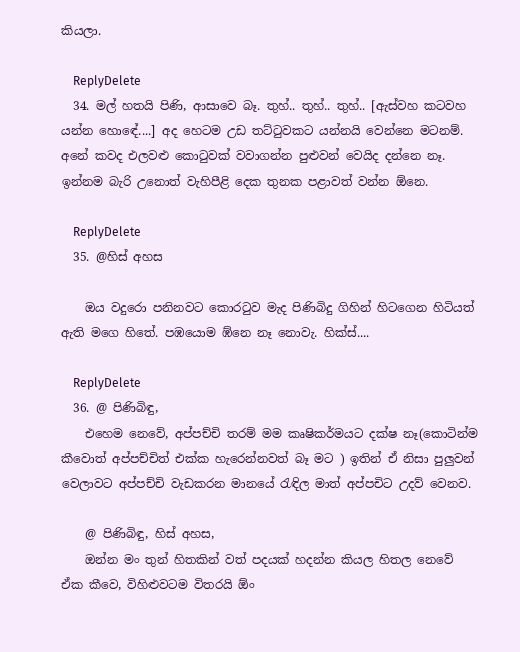කියලා.

    ReplyDelete
  34. මල් හතයි පිණි, ආසාවෙ බෑ. තුහ්.. තුහ්.. තුහ්.. [ඇස්වහ කටවහ යන්න හොඳේ....] අද හෙටම උඩ තට්‍ටුවකට යන්නයි වෙන්නෙ මටනම්. අනේ කවද එලවළු කො‍ටුවක් වවාගන්න පුළුවන් වෙයිද දන්නෙ නෑ. ඉන්නම බැරි උනොත් වැහිපීළි දෙක තුනක පළාවත් වන්න ඕනෙ.

    ReplyDelete
  35. @හිස් අහස

    ඔය වදුරො පනිනවට කොරටුව මැද පිණිබිදු ගිහින් හිටගෙන හිටියත් ඇති මගෙ හිතේ. පඹයොම ඹ්නෙ නෑ නොවැ. හික්ස්....

    ReplyDelete
  36. @ පිණිබිඳු,
    එහෙම නෙවේ, අප්පච්චි තරම් මම කෘෂිකර්මයට දක්ෂ නෑ(කොටින්ම කීවොත් අප්පච්චිත් එක්ක හැරෙන්නවත් බෑ මට ) ඉතින් ඒ නිසා පුලුවන් වෙලාවට අප්පච්චි වැඩකරන මානයේ රැඳිල මාත් අප්පචිට උදව් වෙනව.

    @ පිණිබිඳු, හිස් අහස,
    ඔන්න මං තුන් හිතකින් වත් පදයක් හදන්න කියල හිතල නෙවේ ඒක කීවෙ, විහිළුවටම විතරයි ඕං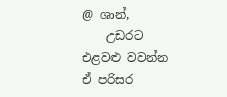@ ශාන්,
    උඩරට එළවළු වවන්න ඒ පරිසර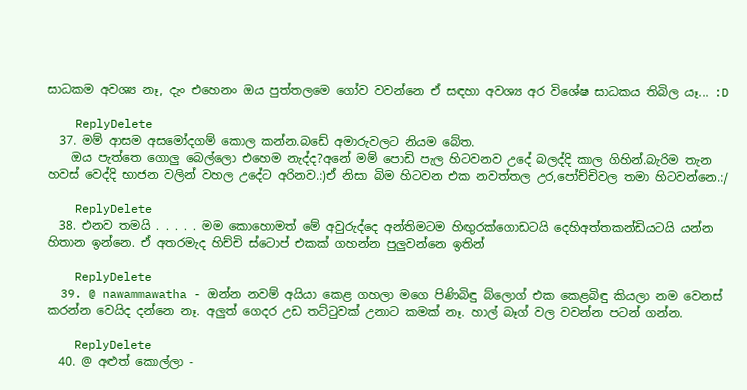සාධකම අවශ්‍ය නෑ, දැං එහෙනං ඔය පුත්තලමෙ ගෝව වවන්නෙ ඒ සඳහා අවශ්‍ය අර විශේෂ සාධකය තිබිල යෑ... :D

    ReplyDelete
  37. මම් ආසම අසමෝදගම් කොල කන්න.බඩේ අමාරුවලට නියම බේත.
    ඔය පැත්තෙ ගොලු බෙල්ලො එහෙම නැද්ද?අනේ මම් පොඩි පැල හිටවනව උදේ බලද්දි කාල ගිහින්.බැරිම තැන හවස් වෙද්දි භාජන වලින් වහල උදේට අරිනව.:)ඒ නිසා බිම හිටවන එක නවත්තල උර,පෝච්චිවල තමා හිටවන්නෙ.:/

    ReplyDelete
  38. එනව තමයි . . . . . මම කොහොමත් මේ අවුරුද්දෙ අන්තිමටම හිඟුරක්ගොඩටයි දෙහිඅත්තකන්ඩියටයි යන්න හිතාන ඉන්නෙ. ඒ අතරමැද හිච්චි ස්ටොප් එකක් ගහන්න පුලුවන්නෙ ඉතින්

    ReplyDelete
  39. @ nawammawatha - ඔන්න නවම් අයියා කෙළ ගහලා මගෙ පිණිබිඳු බ්ලොග් එක කෙළබිඳු කියලා නම වෙනස් කරන්න වෙයිද දන්නෙ නෑ. අලුත් ගෙදර උඩ තට්ටුවක් උනාට කමක් නෑ. හාල් බෑග් වල වවන්න පටන් ගන්න.

    ReplyDelete
  40. @ අළුත් කොල්ලා -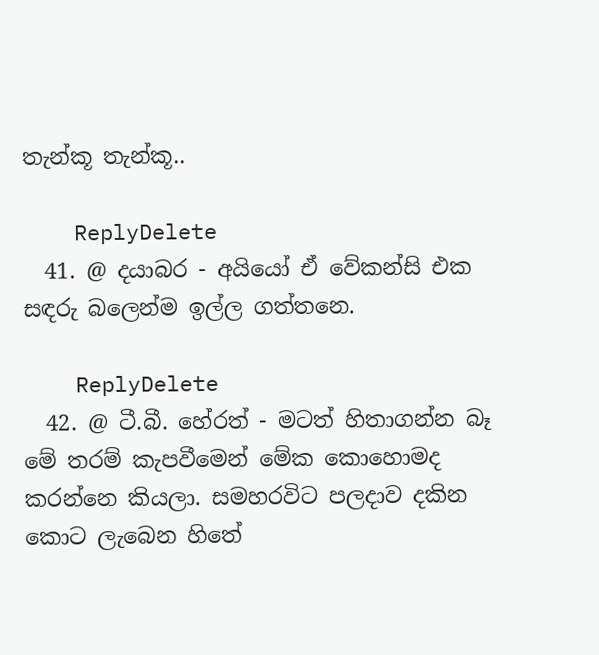තැන්කූ තැන්කූ..

    ReplyDelete
  41. @ දයාබර - අයියෝ ඒ වේකන්සි එක සඳරු බලෙන්ම ඉල්ල ගත්තනෙ.

    ReplyDelete
  42. @ ටී.බී. හේරත් - මටත් හිතාගන්න බෑ මේ තරම් කැපවීමෙන් මේක කොහොමද කරන්නෙ කියලා. සමහරවිට පලදාව දකින කොට ලැබෙන හිතේ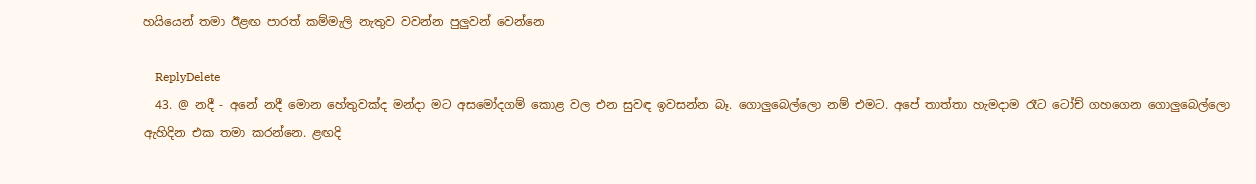හයියෙන් තමා ඊළඟ පාරත් කම්මැලි නැතුව වවන්න පුලුවන් වෙන්නෙ

    ReplyDelete
  43. @ නදී - අනේ නදී මොන හේතුවක්ද මන්දා මට අසමෝදගම් කොළ වල එන සුවඳ ඉවසන්න බෑ. ගොලුබෙල්ලො නම් එමට. අපේ තාත්තා හැමදාම රෑට ටෝච් ගහගෙන ගොලුබෙල්ලො ඇහිදින එක තමා කරන්නෙ. ළඟදි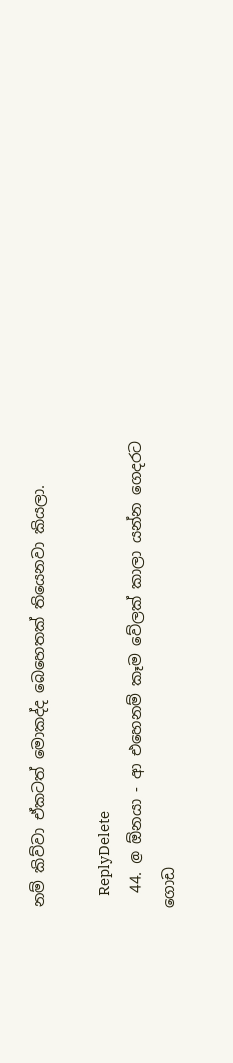නම් කිව්වා ඒකටත් මොකද්ද බෙහෙතක් තියෙනවා කියලා.

    ReplyDelete
  44. @ ඕනයා - ආ එහෙනම් කෑම වේලක් කාලා යන්න ගෙදරට ගොඩ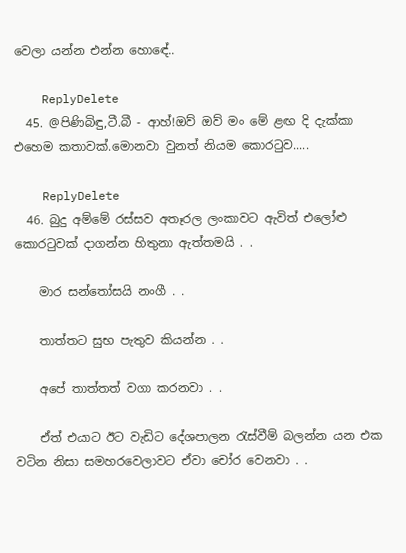වෙලා යන්න එන්න හොඳේ..

    ReplyDelete
  45. @පිණිබිඳු,ටී.බී - ආහ්!ඔව් ඔව් මං මේ ළඟ දි දැක්කා එහෙම කතාවක්.මොනවා වුනත් නියම කොරටුව.....

    ReplyDelete
  46. බුදු අම්මේ රස්සව අතෑරල ලංකාවට ඇවිත් එලෝළු කොරටුවක් දාගන්න හිතුනා ඇත්තමයි . .

    මාර සන්තෝසයි නංගී . .

    තාත්තට සුභ පැතුව කියන්න . .

    අපේ තාත්තත් වගා කරනවා . .

    ඒත් එයාට ඊට වැඩිට දේශපාලන රැස්වීම් බලන්න යන එක වටින නිසා සමහරවෙලාවට ඒවා චෝර වෙනවා . .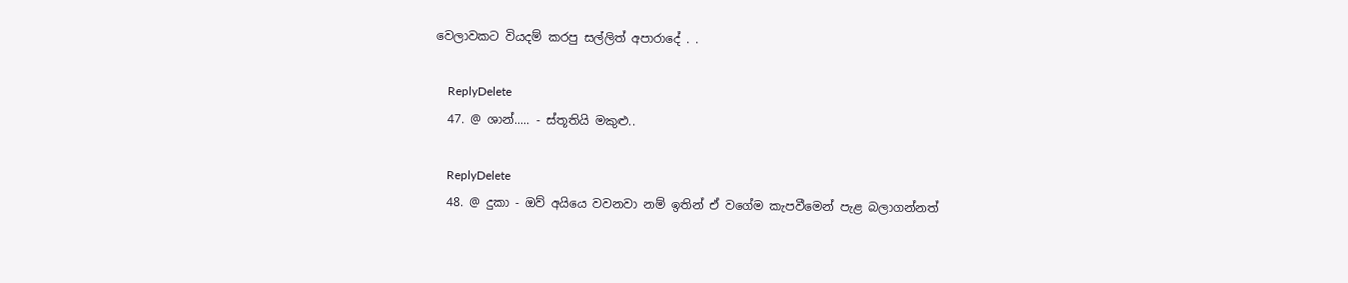වෙලාවකට වියදම් කරපු සල්ලිත් අපාරාදේ . .

    ReplyDelete
  47. @ ශාන්..... - ස්තූතියි මකුළු..

    ReplyDelete
  48. @ දුකා - ඔව් අයියෙ වවනවා නම් ඉතින් ඒ වගේම කැපවීමෙන් පැළ බලාගන්නත්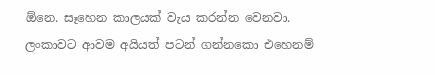ඕනෙ. සෑහෙන කාලයක් වැය කරන්න වෙනවා. ලංකාවට ආවම අයියත් පටන් ගන්නකො එහෙනම්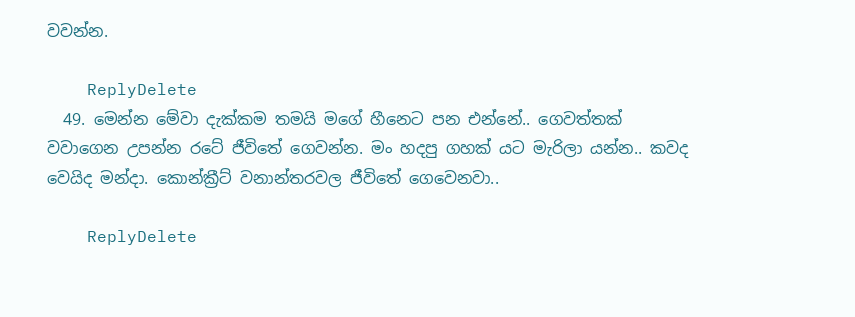වවන්න.

    ReplyDelete
  49. මෙන්න මේවා දැක්කම තමයි මගේ හීනෙට පන එන්නේ.. ගෙවත්තක් වවාගෙන උපන්න රටේ ජීවිතේ ගෙවන්න. මං හදපු ගහක් යට මැරිලා යන්න.. කවද වෙයිද මන්දා. කොන්ක්‍රීට් වනාන්තරවල ජීවිතේ ගෙවෙනවා..

    ReplyDelete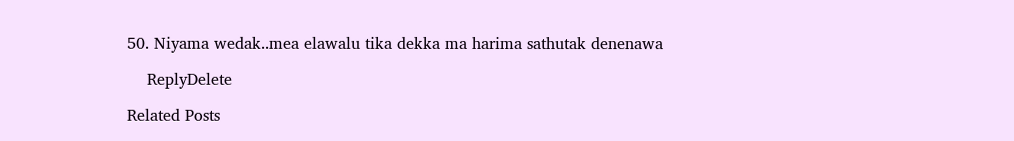50. Niyama wedak..mea elawalu tika dekka ma harima sathutak denenawa

    ReplyDelete

Related Posts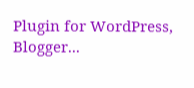Plugin for WordPress, Blogger...